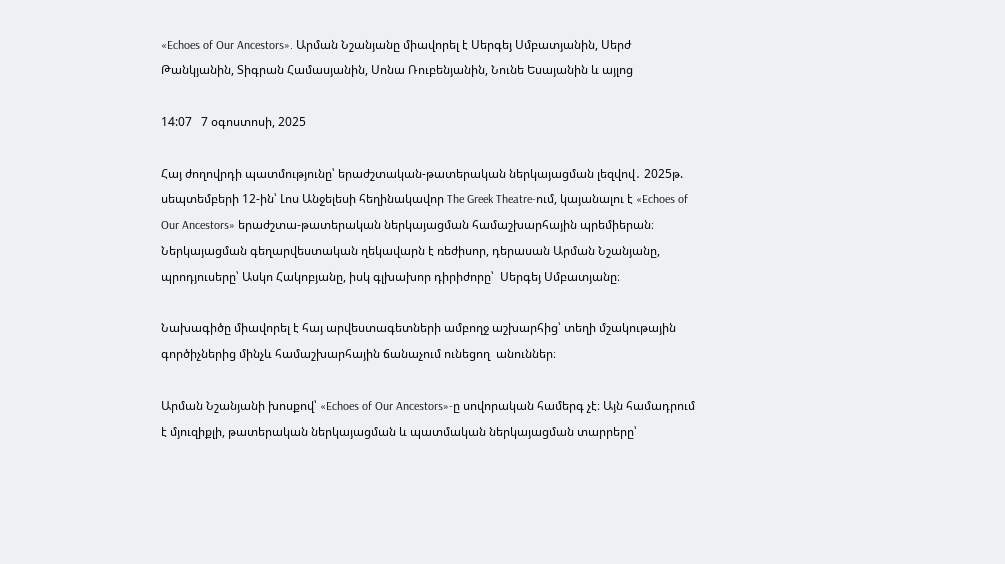«Echoes of Our Ancestors». Արման Նշանյանը միավորել է Սերգեյ Սմբատյանին, Սերժ Թանկյանին, Տիգրան Համասյանին, Սոնա Ռուբենյանին, Նունե Եսայանին և այլոց

14:07   7 օգոստոսի, 2025

Հայ ժողովրդի պատմությունը՝ երաժշտական-թատերական ներկայացման լեզվով․ 2025թ. սեպտեմբերի 12-ին՝ Լոս Անջելեսի հեղինակավոր The Greek Theatre-ում, կայանալու է «Echoes of Our Ancestors» երաժշտա-թատերական ներկայացման համաշխարհային պրեմիերան։ Ներկայացման գեղարվեստական ղեկավարն է ռեժիսոր, դերասան Արման Նշանյանը, պրոդյուսերը՝ Ասկո Հակոբյանը, իսկ գլխախոր դիրիժորը՝  Սերգեյ Սմբատյանը։

Նախագիծը միավորել է հայ արվեստագետների ամբողջ աշխարհից՝ տեղի մշակութային գործիչներից մինչև համաշխարհային ճանաչում ունեցող  անուններ։

Արման Նշանյանի խոսքով՝ «Echoes of Our Ancestors»-ը սովորական համերգ չէ։ Այն համադրում է մյուզիքլի, թատերական ներկայացման և պատմական ներկայացման տարրերը՝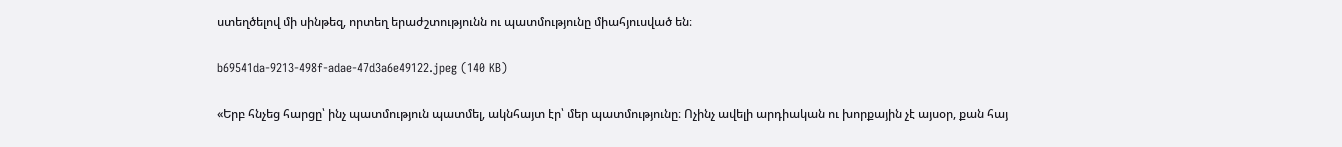ստեղծելով մի սինթեզ, որտեղ երաժշտությունն ու պատմությունը միահյուսված են։

b69541da-9213-498f-adae-47d3a6e49122.jpeg (140 KB)

«Երբ հնչեց հարցը՝ ինչ պատմություն պատմել, ակնհայտ էր՝ մեր պատմությունը։ Ոչինչ ավելի արդիական ու խորքային չէ այսօր, քան հայ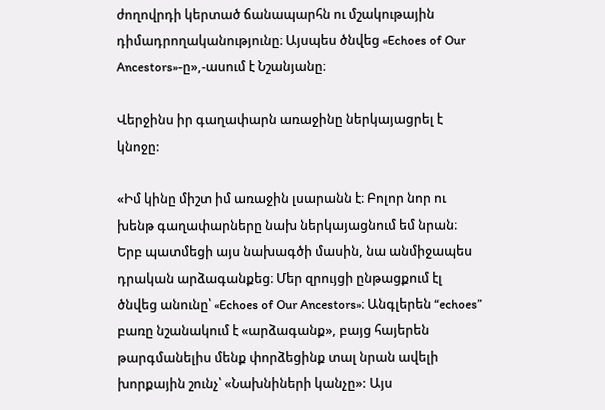ժողովրդի կերտած ճանապարհն ու մշակութային դիմադրողականությունը։ Այսպես ծնվեց «Echoes of Our Ancestors»-ը»,-ասում է Նշանյանը։

Վերջինս իր գաղափարն առաջինը ներկայացրել է կնոջը:

«Իմ կինը միշտ իմ առաջին լսարանն է։ Բոլոր նոր ու խենթ գաղափարները նախ ներկայացնում եմ նրան։ Երբ պատմեցի այս նախագծի մասին, նա անմիջապես դրական արձագանքեց։ Մեր զրույցի ընթացքում էլ ծնվեց անունը՝ «Echoes of Our Ancestors»։ Անգլերեն “echoes” բառը նշանակում է «արձագանք», բայց հայերեն թարգմանելիս մենք փորձեցինք տալ նրան ավելի խորքային շունչ՝ «Նախնիների կանչը»: Այս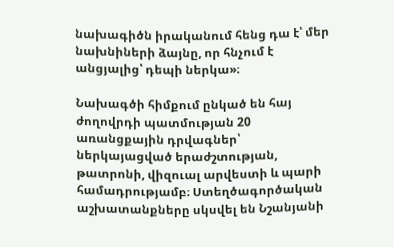նախագիծն իրականում հենց դա է՝ մեր նախնիների ձայնը, որ հնչում է անցյալից՝ դեպի ներկա»։

Նախագծի հիմքում ընկած են հայ ժողովրդի պատմության 20 առանցքային դրվագներ՝ ներկայացված երաժշտության, թատրոնի, վիզուալ արվեստի և պարի համադրությամբ։ Ստեղծագործական աշխատանքները սկսվել են Նշանյանի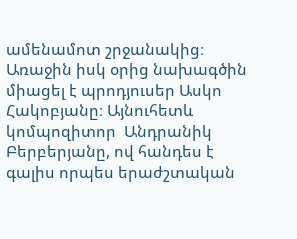ամենամոտ շրջանակից։ Առաջին իսկ օրից նախագծին միացել է պրոդյուսեր Ասկո Հակոբյանը։ Այնուհետև կոմպոզիտոր  Անդրանիկ Բերբերյանը, ով հանդես է գալիս որպես երաժշտական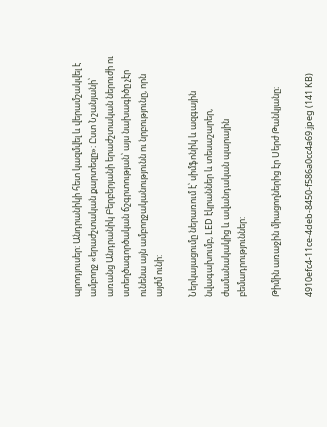պրոդյուսեր: Անդրանիկի հետ կազմվել և վերամշակվել է ամբողջ «երաժշտական քարտեզը»։ Ըստ Նշանյանի՝ առանց Անդրանիկ Բերբերյանի երաժշտական ներուժի ու ստեղծագործական ճշգրտության՝ այս նախագիծը չէր ունենա այն ամբողջականությունն ու նրբությունը, որն այժմ ունի:

Ներկայացումը ներառում է՝ սիմֆոնիկ և ազգային նվագախումբ, LED էկրաններ և տեսաշարեր, ժամանակակից և ավանդական պարային բեմադրություններ:

Թիմին առաջին միացողներից էր Սերժ Թանկյանը։

4910efc4-11ce-4deb-8450-f586a0cc4a69.jpeg (141 KB)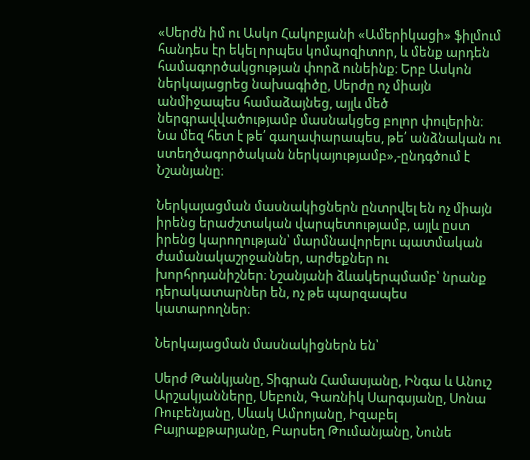«Սերժն իմ ու Ասկո Հակոբյանի «Ամերիկացի» ֆիլմում հանդես էր եկել որպես կոմպոզիտոր, և մենք արդեն համագործակցության փորձ ունեինք։ Երբ Ասկոն ներկայացրեց նախագիծը, Սերժը ոչ միայն անմիջապես համաձայնեց, այլև մեծ ներգրավվածությամբ մասնակցեց բոլոր փուլերին։ Նա մեզ հետ է թե՛ գաղափարապես, թե՛ անձնական ու ստեղծագործական ներկայությամբ»,-ընդգծում է Նշանյանը։

Ներկայացման մասնակիցներն ընտրվել են ոչ միայն իրենց երաժշտական վարպետությամբ, այլև ըստ իրենց կարողության՝ մարմնավորելու պատմական ժամանակաշրջաններ, արժեքներ ու խորհրդանիշներ։ Նշանյանի ձևակերպմամբ՝ նրանք դերակատարներ են, ոչ թե պարզապես կատարողներ։

Ներկայացման մասնակիցներն են՝

Սերժ Թանկյանը, Տիգրան Համասյանը, Ինգա և Անուշ Արշակյանները, Սեբուն, Գառնիկ Սարգսյանը, Սոնա Ռուբենյանը, Սևակ Ամրոյանը, Իզաբել Բայրաքթարյանը, Բարսեղ Թումանյանը, Նունե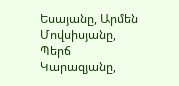Եսայանը, Արմեն Մովսիսյանը, Պերճ Կարազյանը,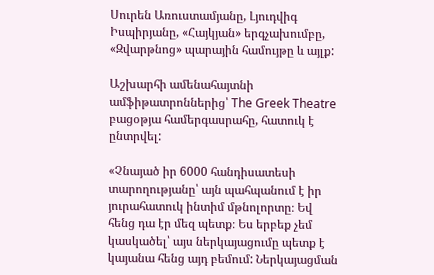Սուրեն Առուստամյանը, Լյուդվիգ Իսպիրյանը, «Հայկյան» երգչախումբը, «Զվարթնոց» պարային համույթը և այլք:

Աշխարհի ամենահայտնի ամֆիթատրոններից՝ The Greek Theatre բացօթյա համերգասրահը, հատուկ է ընտրվել:

«Չնայած իր 6000 հանդիսատեսի տարողությանը՝ այն պահպանում է իր յուրահատուկ ինտիմ մթնոլորտը։ Եվ հենց դա էր մեզ պետք։ Ես երբեք չեմ կասկածել՝ այս ներկայացումը պետք է կայանա հենց այդ բեմում: Ներկայացման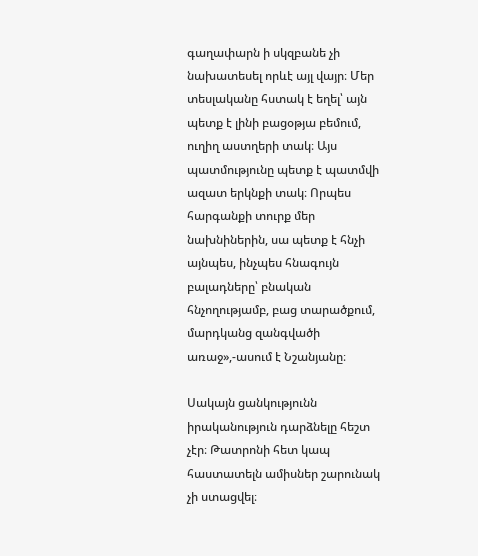գաղափարն ի սկզբանե չի նախատեսել որևէ այլ վայր։ Մեր տեսլականը հստակ է եղել՝ այն պետք է լինի բացօթյա բեմում, ուղիղ աստղերի տակ։ Այս պատմությունը պետք է պատմվի ազատ երկնքի տակ։ Որպես հարգանքի տուրք մեր նախնիներին, սա պետք է հնչի այնպես, ինչպես հնագույն բալադները՝ բնական հնչողությամբ, բաց տարածքում, մարդկանց զանգվածի առաջ»,-ասում է Նշանյանը։

Սակայն ցանկությունն իրականություն դարձնելը հեշտ չէր։ Թատրոնի հետ կապ հաստատելն ամիսներ շարունակ չի ստացվել։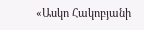«Ասկո Հակոբյանի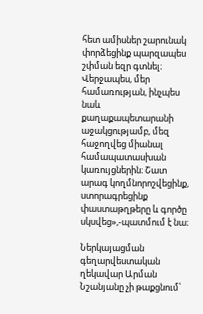հետ ամիսներ շարունակ փորձեցինք պարզապես շփման եզր գտնել։ Վերջապես, մեր համառության, ինչպես նաև քաղաքապետարանի աջակցությամբ, մեզ հաջողվեց միանալ համապատասխան կառույցներին։ Շատ արագ կողմնորոշվեցինք, ստորագրեցինք փաստաթղթերը և գործը սկսվեց»,-պատմում է նա։

Ներկայացման գեղարվեստական ղեկավար Արման Նշանյանը չի թաքցնում՝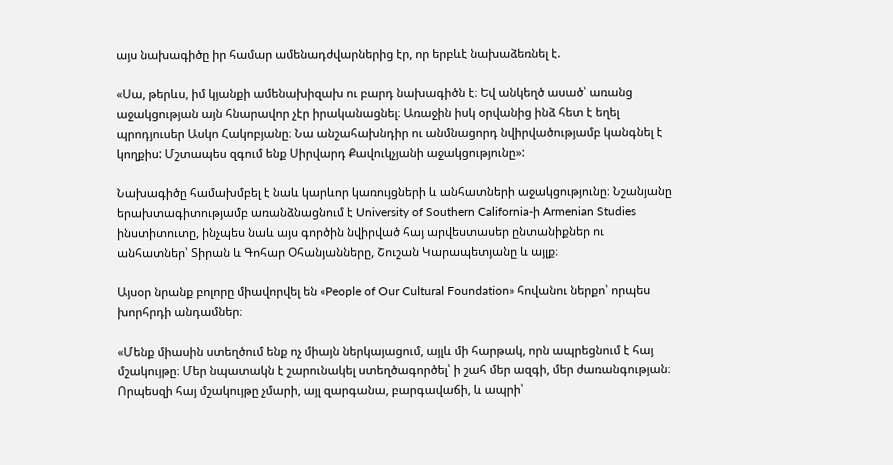այս նախագիծը իր համար ամենադժվարներից էր, որ երբևէ նախաձեռնել է.

«Սա, թերևս, իմ կյանքի ամենախիզախ ու բարդ նախագիծն է։ Եվ անկեղծ ասած՝ առանց աջակցության այն հնարավոր չէր իրականացնել։ Առաջին իսկ օրվանից ինձ հետ է եղել պրոդյուսեր Ասկո Հակոբյանը։ Նա անշահախնդիր ու անմնացորդ նվիրվածությամբ կանգնել է կողքիս: Մշտապես զգում ենք Սիրվարդ Քավուկչյանի աջակցությունը»:

Նախագիծը համախմբել է նաև կարևոր կառույցների և անհատների աջակցությունը։ Նշանյանը երախտագիտությամբ առանձնացնում է University of Southern California-ի Armenian Studies ինստիտուտը, ինչպես նաև այս գործին նվիրված հայ արվեստասեր ընտանիքներ ու անհատներ՝ Տիրան և Գոհար Օհանյանները, Շուշան Կարապետյանը և այլք։

Այսօր նրանք բոլորը միավորվել են «People of Our Cultural Foundation» հովանու ներքո՝ որպես խորհրդի անդամներ։

«Մենք միասին ստեղծում ենք ոչ միայն ներկայացում, այլև մի հարթակ, որն ապրեցնում է հայ մշակույթը։ Մեր նպատակն է շարունակել ստեղծագործել՝ ի շահ մեր ազգի, մեր ժառանգության։ Որպեսզի հայ մշակույթը չմարի, այլ զարգանա, բարգավաճի, և ապրի՝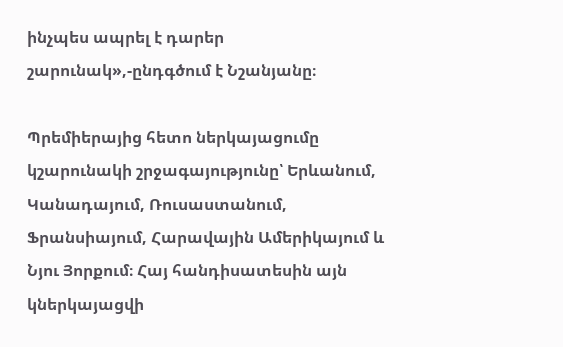ինչպես ապրել է դարեր շարունակ»,-ընդգծում է Նշանյանը։

Պրեմիերայից հետո ներկայացումը կշարունակի շրջագայությունը՝ Երևանում, Կանադայում, Ռուսաստանում, Ֆրանսիայում, Հարավային Ամերիկայում և Նյու Յորքում։ Հայ հանդիսատեսին այն կներկայացվի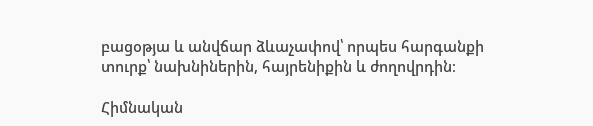բացօթյա և անվճար ձևաչափով՝ որպես հարգանքի տուրք՝ նախնիներին, հայրենիքին և ժողովրդին։

Հիմնական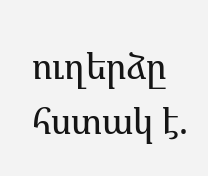ուղերձը հստակ է.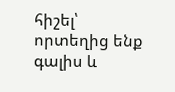հիշել՝ որտեղից ենք գալիս և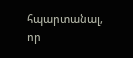հպարտանալ, որ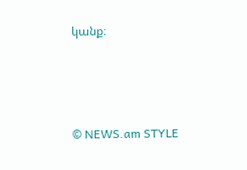կանք։



© NEWS.am STYLE